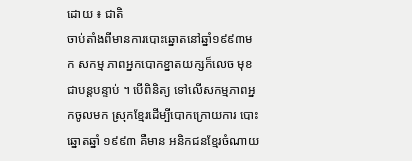ដោយ ៖ ជាតិ
ចាប់តាំងពីមានការបោះឆ្នោតនៅឆ្នាំ១៩៩៣មក សកម្ម ភាពអ្នកបោកខ្នាតយក្សក៏លេច មុខជាបន្តបន្ទាប់ ។ បើពិនិត្យ ទៅលើសកម្មភាពអ្នកចូលមក ស្រុកខ្មែរដើម្បីបោកក្រោយការ បោះឆ្នោតឆ្នាំ ១៩៩៣ គឺមាន អនិកជនខ្មែរចំណាយ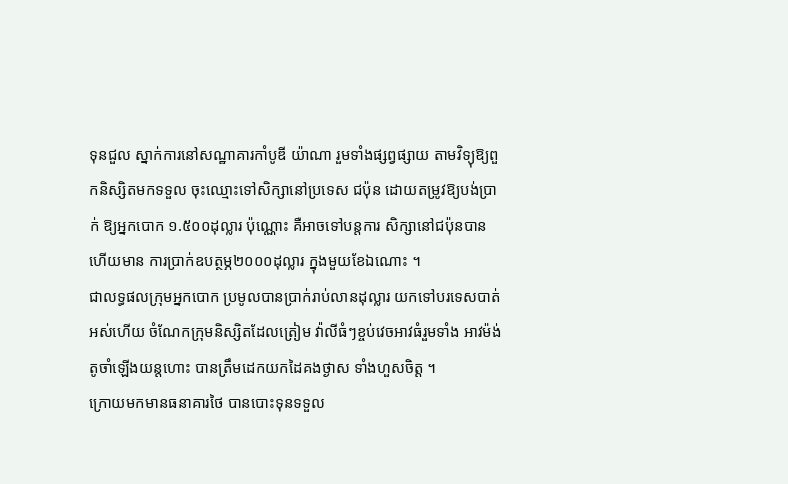ទុនជួល ស្នាក់ការនៅសណ្ឋាគារកាំបូឌី យ៉ាណា រួមទាំងផ្សព្វផ្សាយ តាមវិទ្យុឱ្យពួកនិស្សិតមកទទួល ចុះឈ្មោះទៅសិក្សានៅប្រទេស ជប៉ុន ដោយតម្រូវឱ្យបង់ប្រាក់ ឱ្យអ្នកបោក ១.៥០០ដុល្លារ ប៉ុណ្ណោះ គឺអាចទៅបន្តការ សិក្សានៅជប៉ុនបាន ហើយមាន ការប្រាក់ឧបត្ថម្ភ២០០០ដុល្លារ ក្នុងមួយខែឯណោះ ។
ជាលទ្ធផលក្រុមអ្នកបោក ប្រមូលបានប្រាក់រាប់លានដុល្លារ យកទៅបរទេសបាត់អស់ហើយ ចំណែកក្រុមនិស្សិតដែលត្រៀម វ៉ាលីធំៗខ្ចប់វេចអាវធំរួមទាំង អាវម៉ង់តូចាំឡើងយន្តហោះ បានត្រឹមដេកយកដៃគងថ្ងាស ទាំងហួសចិត្ត ។
ក្រោយមកមានធនាគារថៃ បានបោះទុនទទួល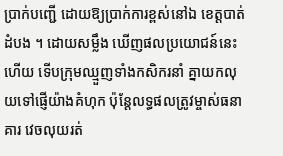ប្រាក់បញ្ជើ ដោយឱ្យប្រាក់ការខ្ពស់នៅឯ ខេត្តបាត់ដំបង ។ ដោយសម្លឹង ឃើញផលប្រយោជន៍នេះហើយ ទើបក្រុមឈ្មួញទាំងកសិករនាំ គ្នាយកលុយទៅផ្ញើយ៉ាងគំហុក ប៉ុន្តែលទ្ធផលត្រូវម្ចាស់ធនាគារ វេចលុយរត់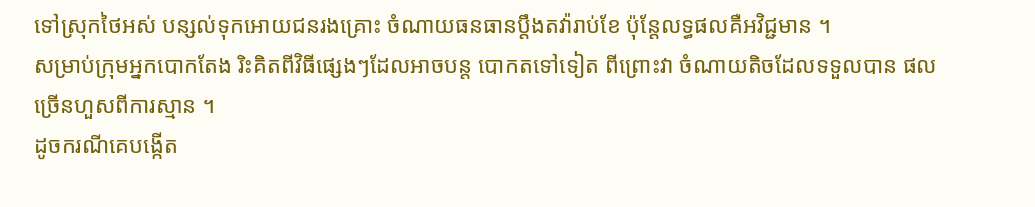ទៅស្រុកថៃអស់ បន្សល់ទុកអោយជនរងគ្រោះ ចំណាយធនធានប្តឹងតវ៉ារាប់ខែ ប៉ុន្តែលទ្ធផលគឺអវិជ្ជមាន ។
សម្រាប់ក្រុមអ្នកបោកតែង រិះគិតពីវិធីផ្សេងៗដែលអាចបន្ត បោកតទៅទៀត ពីព្រោះវា ចំណាយតិចដែលទទួលបាន ផលច្រើនហួសពីការស្មាន ។
ដូចករណីគេបង្កើត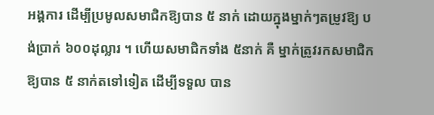អង្គការ ដើម្បីប្រមូលសមាជិកឱ្យបាន ៥ នាក់ ដោយក្នុងម្នាក់ៗតម្រូវឱ្យ បង់ប្រាក់ ៦០០ដុល្លារ ។ ហើយសមាជិកទាំង ៥នាក់ គឺ ម្នាក់ត្រូវរកសមាជិកឱ្យបាន ៥ នាក់តទៅទៀត ដើម្បីទទួល បាន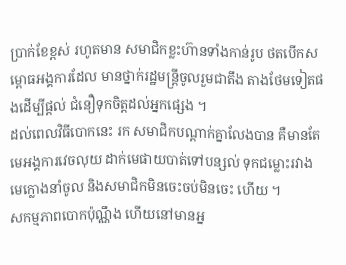ប្រាក់ខែខ្ពស់ រហូតមាន សមាជិកខ្លះហ៊ានទាំងកាន់រូប ថតបើកសម្ពោធអង្គការដែល មានថ្នាក់រដ្ឋមន្ត្រីចូលរួមជាតឹង តាងថែមទៀតផងដើម្បីផ្តល់ ជំនឿទុកចិត្តដល់អ្នកផ្សេង ។
ដល់ពេលវិធីបោកនេះ រក សមាជិកបណ្តាក់គ្នាលែងបាន គឺមានតែមេអង្គការវេចលុយ ដាក់មេផាយបាត់ទៅបន្សល់ ទុកជម្លោះរវាងមេក្លោងនាំចូល និងសមាជិកមិនចេះចប់មិនចេះ ហើយ ។
សកម្មភាពបោកប៉ុណ្ណឹង ហើយនៅមានអ្ន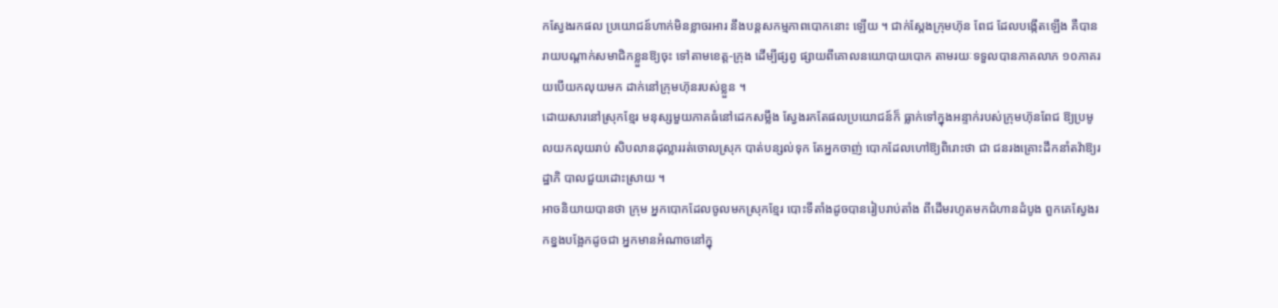កស្វែងរកផល ប្រយោជន៍ហាក់មិនខ្លាចរអារ នឹងបន្តសកម្មភាពបោកនោះ ឡើយ ។ ជាក់ស្តែងក្រុមហ៊ុន ពែជ ដែលបង្កើតឡើង គឺបាន រាយបណ្តាក់សមាជិកខ្លួនឱ្យចុះ ទៅតាមខេត្ត-ក្រុង ដើម្បីផ្សព្វ ផ្សាយពីគោលនយោបាយបោក តាមរយៈទទួលបានភាគលាភ ១០ភាគរយបើយកលុយមក ដាក់នៅក្រុមហ៊ុនរបស់ខ្លួន ។
ដោយសារនៅស្រុកខ្មែរ មនុស្សមួយភាគធំនៅដេកសម្លឹង ស្វែងរកតែផលប្រយោជន៍ក៏ ធ្លាក់ទៅក្នុងអន្ទាក់របស់ក្រុមហ៊ុនពែជ ឱ្យប្រមូលយកលុយរាប់ សិបលានដុល្លាររត់ចោលស្រុក បាត់បន្សល់ទុក តែអ្នកចាញ់ បោកដែលហៅឱ្យពិរោះថា ជា ជនរងគ្រោះដឹកនាំតវ៉ាឱ្យរដ្ឋាភិ បាលជួយដោះស្រាយ ។
អាចនិយាយបានថា ក្រុម អ្នកបោកដែលចូលមកស្រុកខ្មែរ បោះទីតាំងដូចបានរៀបរាប់តាំង ពីដើមរហូតមកជំហានដំបូង ពួកគេស្វែងរកខ្នងបង្អែកដូចជា អ្នកមានអំណាចនៅក្នុ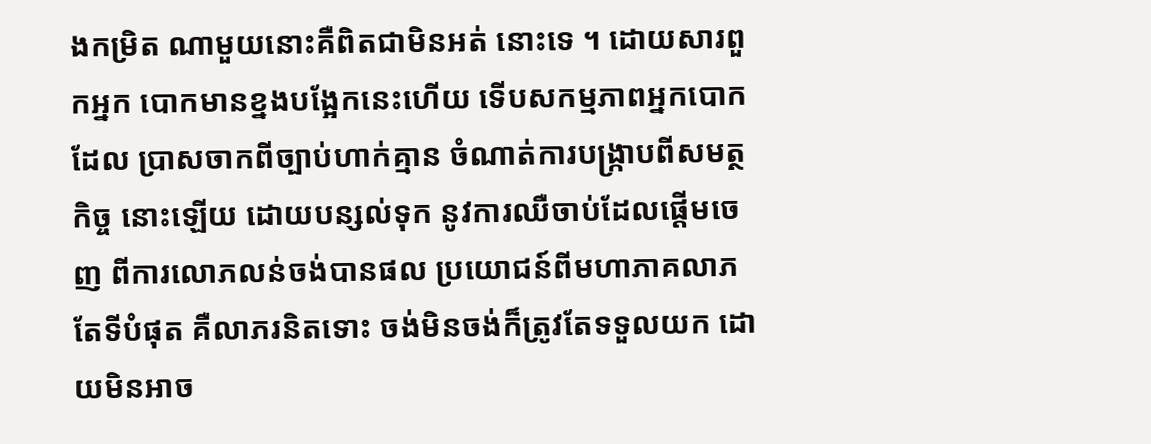ងកម្រិត ណាមួយនោះគឺពិតជាមិនអត់ នោះទេ ។ ដោយសារពួកអ្នក បោកមានខ្នងបង្អែកនេះហើយ ទើបសកម្មភាពអ្នកបោកដែល ប្រាសចាកពីច្បាប់ហាក់គ្មាន ចំណាត់ការបង្ក្រាបពីសមត្ថកិច្ច នោះឡើយ ដោយបន្សល់ទុក នូវការឈឺចាប់ដែលផ្តើមចេញ ពីការលោភលន់ចង់បានផល ប្រយោជន៍ពីមហាភាគលាភ តែទីបំផុត គឺលាភរនិតទោះ ចង់មិនចង់ក៏ត្រូវតែទទួលយក ដោយមិនអាច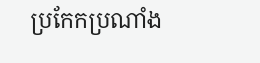ប្រកែកប្រណាំង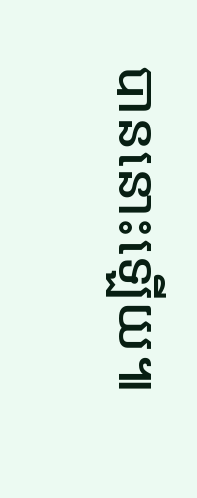បាននោះឡើយ៕